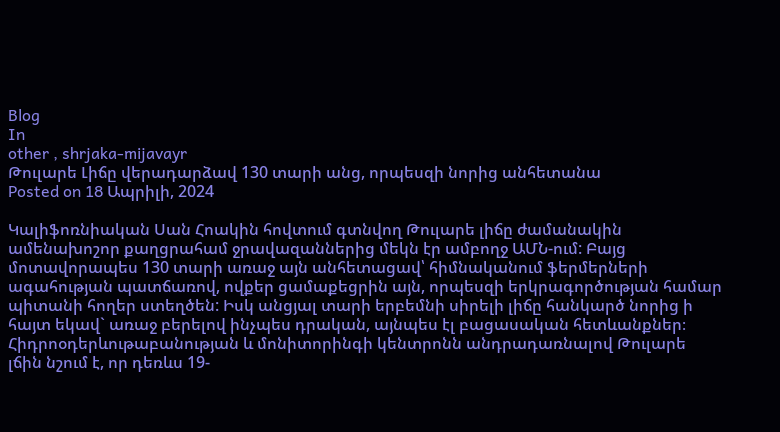Blog
In
other , shrjaka-mijavayr
Թուլարե Լիճը վերադարձավ 130 տարի անց, որպեսզի նորից անհետանա
Posted on 18 Ապրիլի, 2024

Կալիֆոռնիական Սան Հոակին հովտում գտնվող Թուլարե լիճը ժամանակին ամենախոշոր քաղցրահամ ջրավազաններից մեկն էր ամբողջ ԱՄՆ-ում: Բայց մոտավորապես 130 տարի առաջ այն անհետացավ՝ հիմնականում ֆերմերների ագահության պատճառով, ովքեր ցամաքեցրին այն, որպեսզի երկրագործության համար պիտանի հողեր ստեղծեն: Իսկ անցյալ տարի երբեմնի սիրելի լիճը հանկարծ նորից ի հայտ եկավ` առաջ բերելով ինչպես դրական, այնպես էլ բացասական հետևանքներ։ Հիդրոօդերևութաբանության և մոնիտորինգի կենտրոնն անդրադառնալով Թուլարե լճին նշում է, որ դեռևս 19-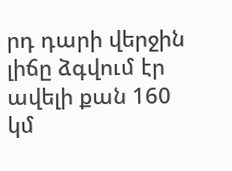րդ դարի վերջին լիճը ձգվում էր ավելի քան 160 կմ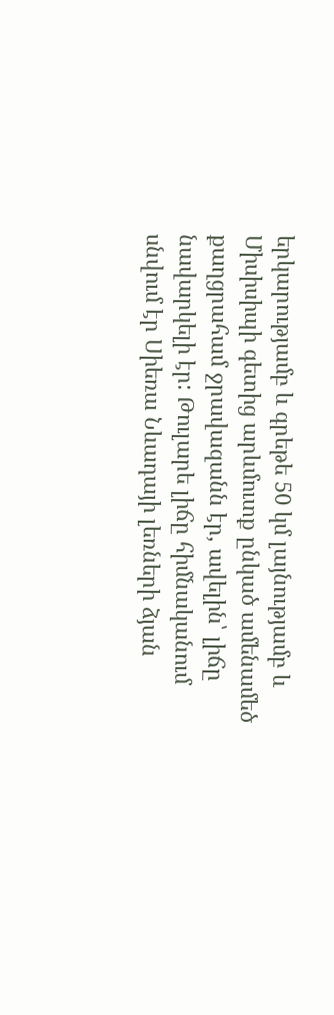երկարությամբ և գրեթե 50 կմ լայնությամբ և Միսիսիպի գետից արևմուտք ընկած ամենամեծ քաղցրահամ ջրավազանն էր, ավելին՝ լիճը նավարկելի էր: Թուլարե լիճը հիմնականում սնվում էր Սիեռա Նևադայի լեռների ձյան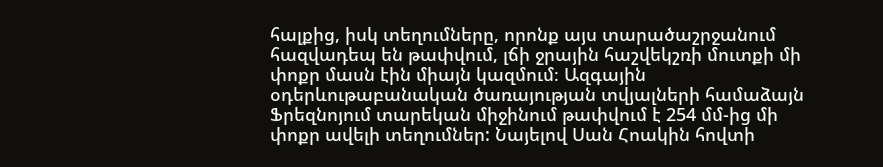հալքից, իսկ տեղումները, որոնք այս տարածաշրջանում հազվադեպ են թափվում, լճի ջրային հաշվեկշռի մուտքի մի փոքր մասն էին միայն կազմում։ Ազգային օդերևութաբանական ծառայության տվյալների համաձայն Ֆրեզնոյում տարեկան միջինում թափվում է 254 մմ-ից մի փոքր ավելի տեղումներ: Նայելով Սան Հոակին հովտի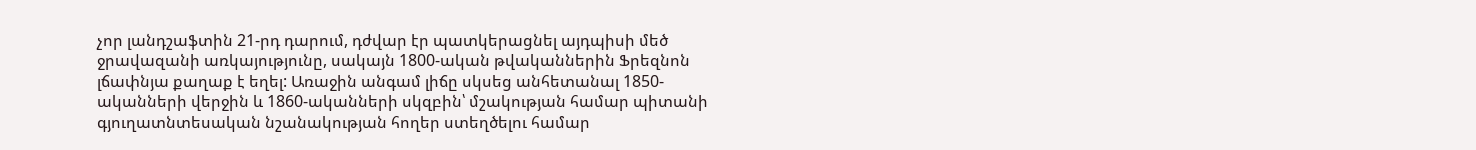չոր լանդշաֆտին 21-րդ դարում, դժվար էր պատկերացնել այդպիսի մեծ ջրավազանի առկայությունը, սակայն 1800-ական թվականներին Ֆրեզնոն լճափնյա քաղաք է եղել: Առաջին անգամ լիճը սկսեց անհետանալ 1850-ականների վերջին և 1860-ականների սկզբին՝ մշակության համար պիտանի գյուղատնտեսական նշանակության հողեր ստեղծելու համար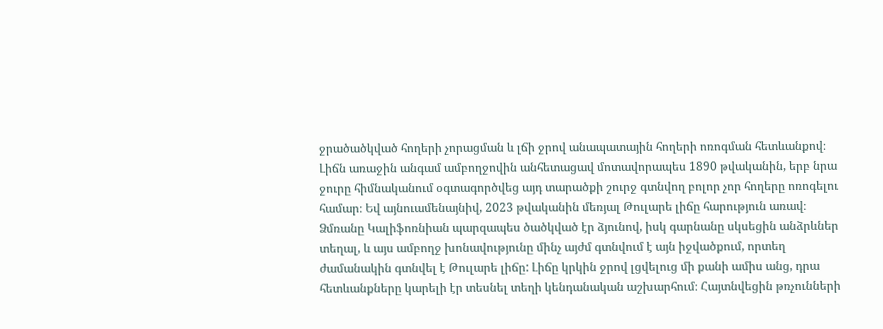ջրածածկված հողերի չորացման և լճի ջրով անապատային հողերի ոռոգման հետևանքով։ Լիճն առաջին անգամ ամբողջովին անհետացավ մոտավորապես 1890 թվականին, երբ նրա ջուրը հիմնականում օգտագործվեց այդ տարածքի շուրջ գտնվող բոլոր չոր հողերը ոռոգելու համար։ Եվ այնուամենայնիվ, 2023 թվականին մեռյալ Թուլարե լիճը հարություն առավ։ Ձմռանը Կալիֆոռնիան պարզապես ծածկված էր ձյունով, իսկ գարնանը սկսեցին անձրևներ տեղալ, և այս ամբողջ խոնավությունը մինչ այժմ գտնվում է այն իջվածքում, որտեղ ժամանակին գտնվել է Թուլարե լիճը: Լիճը կրկին ջրով լցվելուց մի քանի ամիս անց, դրա հետևանքները կարելի էր տեսնել տեղի կենդանական աշխարհում։ Հայտնվեցին թռչունների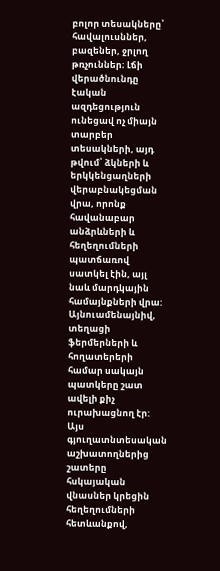բոլոր տեսակները՝ հավալուսններ, բազեներ, ջրլող թռչուններ։ Լճի վերածնունդը էական ազդեցություն ունեցավ ոչ միայն տարբեր տեսակների, այդ թվում՝ ձկների և երկկենցաղների վերաբնակեցման վրա, որոնք հավանաբար անձրևների և հեղեղումների պատճառով սատկել էին, այլ նաև մարդկային համայնքների վրա: Այնուամենայնիվ, տեղացի ֆերմերների և հողատերերի համար սակայն պատկերը շատ ավելի քիչ ուրախացնող էր: Այս գյուղատնտեսական աշխատողներից շատերը հսկայական վնասներ կրեցին հեղեղումների հետևանքով,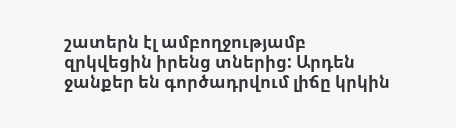շատերն էլ ամբողջությամբ զրկվեցին իրենց տներից: Արդեն ջանքեր են գործադրվում լիճը կրկին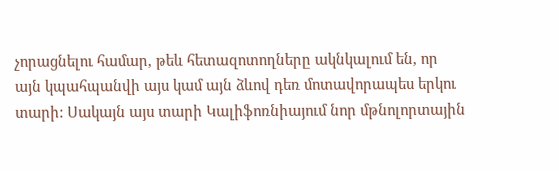չորացնելու համար, թեև հետազոտողները ակնկալում են, որ այն կպահպանվի այս կամ այն ձևով դեռ մոտավորապես երկու տարի: Սակայն այս տարի Կալիֆոռնիայում նոր մթնոլորտային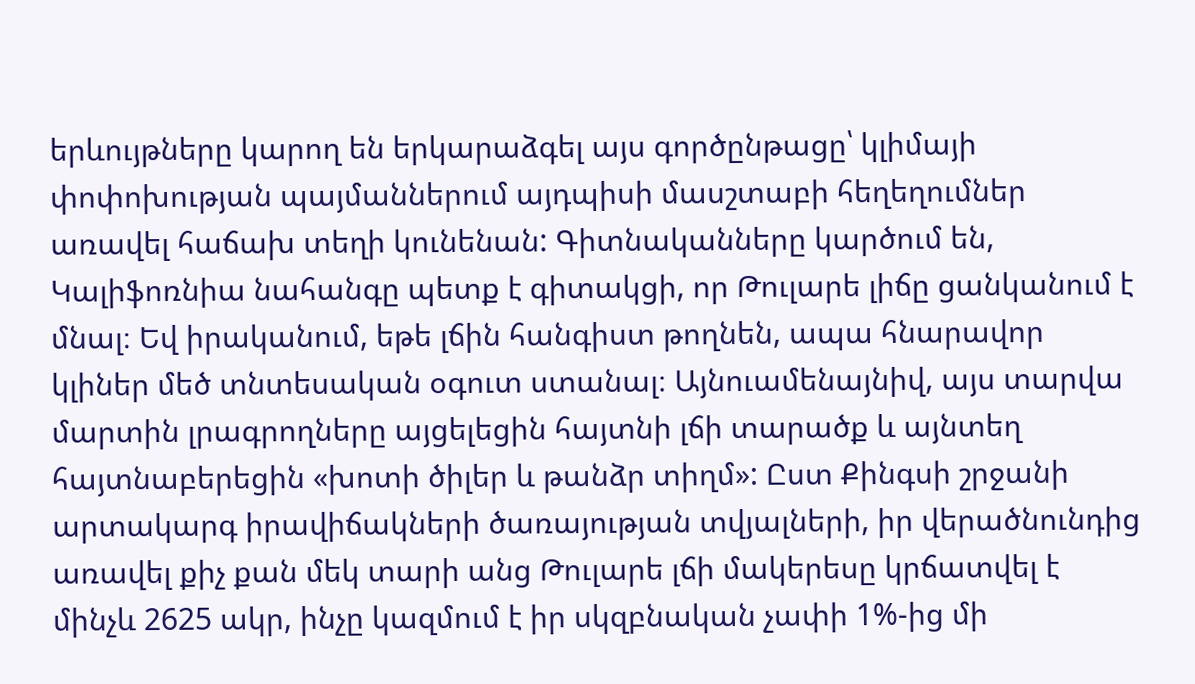երևույթները կարող են երկարաձգել այս գործընթացը՝ կլիմայի փոփոխության պայմաններում այդպիսի մասշտաբի հեղեղումներ առավել հաճախ տեղի կունենան: Գիտնականները կարծում են, Կալիֆոռնիա նահանգը պետք է գիտակցի, որ Թուլարե լիճը ցանկանում է մնալ։ Եվ իրականում, եթե լճին հանգիստ թողնեն, ապա հնարավոր կլիներ մեծ տնտեսական օգուտ ստանալ։ Այնուամենայնիվ, այս տարվա մարտին լրագրողները այցելեցին հայտնի լճի տարածք և այնտեղ հայտնաբերեցին «խոտի ծիլեր և թանձր տիղմ»: Ըստ Քինգսի շրջանի արտակարգ իրավիճակների ծառայության տվյալների, իր վերածնունդից առավել քիչ քան մեկ տարի անց Թուլարե լճի մակերեսը կրճատվել է մինչև 2625 ակր, ինչը կազմում է իր սկզբնական չափի 1%-ից մի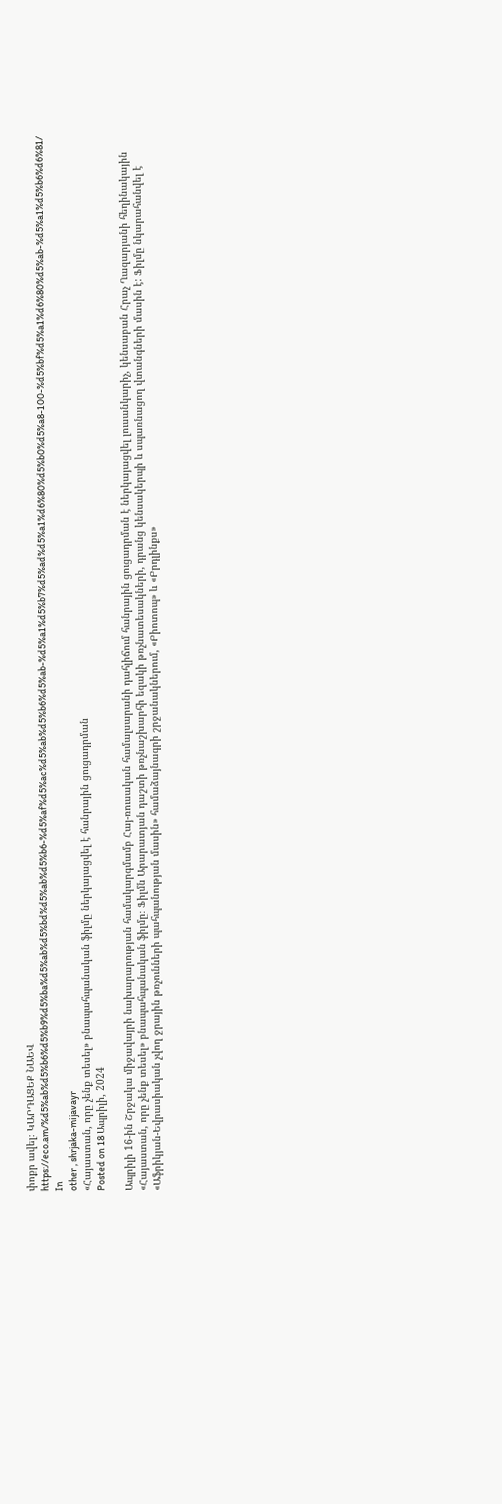փոքր ավել։ ԿԱՐԴԱՑԵՔ ՆԱԵՎ https://eco.am/%d5%ab%d5%b6%d5%b9%d5%ba%d5%ab%d5%bd%d5%ab%d5%b6-%d5%af%d5%ac%d5%ab%d5%b6%d5%ab-%d5%a1%d5%b7%d5%ad%d5%a1%d6%80%d5%b0%d5%a8-100-%d5%bf%d5%a1%d6%80%d5%ab-%d5%a1%d5%b6%d6%81/
In
other , shrjaka-mijavayr
«Հայաստան, որը չենք տեսել» բնապահպանական ֆիլմը ներկայացվել է հանրային ցուցադրման
Posted on 18 Ապրիլի, 2024

Ապրիլի 16-ին Շրջակա միջավայրի նախարարության համակարգմամբ Հայ-ռուսական համալսարանի դահլիճում հանրային ցուցադրման է ներկայացվել լուսանկարիչ, կենսաբան Հրաչ Ղազարյանի հեղինակային «Հայաստան, որը չենք տեսել» բնապահպանական ֆիլմը։ Ֆիլմն Արարատյան դաշտի թռչնաշխարհի եզակի թռչնատեսակների, դրանց կենսակերպի և սպառնացող վտանգների մասին է: Ֆիլմը նկարահանվել է «Աֆրիկյան-Եվրասիական չվող ջրային թռչունների պահպանության մասին» համաձայնագրի շրջանակներում, «Բիոտոպ» և «Բրդլինքս»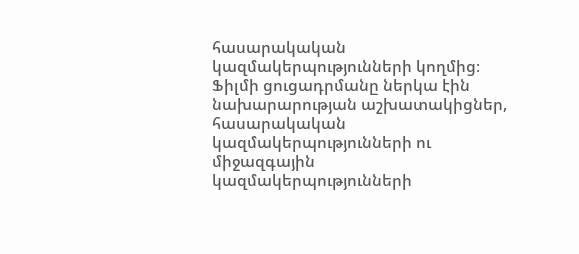հասարակական կազմակերպությունների կողմից։ Ֆիլմի ցուցադրմանը ներկա էին նախարարության աշխատակիցներ, հասարակական կազմակերպությունների ու միջազգային կազմակերպությունների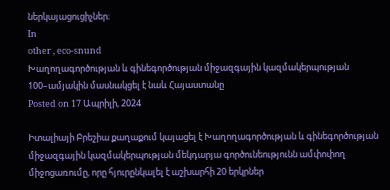ներկայացուցիչներ։
In
other , eco-snund
Խաղողագործության և գինեգործության միջազգային կազմակերպության 100–ամյակին մասնակցել է նաև Հայաստանը
Posted on 17 Ապրիլի, 2024

Իտալիայի Բրեշիա քաղաքում կայացել է Խաղողագործության և գինեգործության միջազգային կազմակերպության մեկդարյա գործունեությունն ամփոփող միջոցառումը, որը հյուրընկալել է աշխարհի 20 երկրներ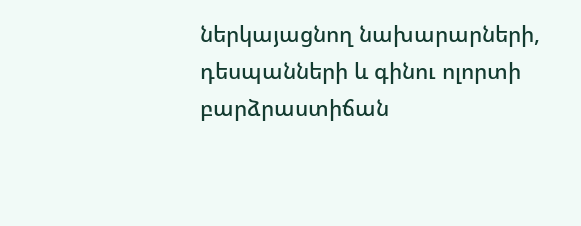ներկայացնող նախարարների, դեսպանների և գինու ոլորտի բարձրաստիճան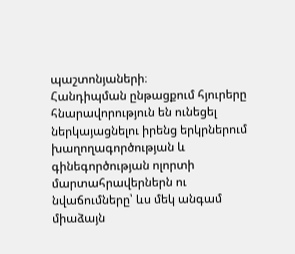պաշտոնյաների։
Հանդիպման ընթացքում հյուրերը հնարավորություն են ունեցել ներկայացնելու իրենց երկրներում խաղողագործության և գինեգործության ոլորտի մարտահրավերներն ու նվաճումները՝ ևս մեկ անգամ միաձայն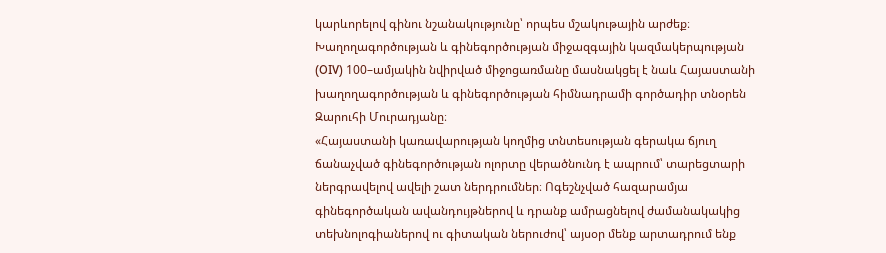կարևորելով գինու նշանակությունը՝ որպես մշակութային արժեք։
Խաղողագործության և գինեգործության միջազգային կազմակերպության (OIV) 100–ամյակին նվիրված միջոցառմանը մասնակցել է նաև Հայաստանի խաղողագործության և գինեգործության հիմնադրամի գործադիր տնօրեն Զարուհի Մուրադյանը։
«Հայաստանի կառավարության կողմից տնտեսության գերակա ճյուղ ճանաչված գինեգործության ոլորտը վերածնունդ է ապրում՝ տարեցտարի ներգրավելով ավելի շատ ներդրումներ։ Ոգեշնչված հազարամյա գինեգործական ավանդույթներով և դրանք ամրացնելով ժամանակակից տեխնոլոգիաներով ու գիտական ներուժով՝ այսօր մենք արտադրում ենք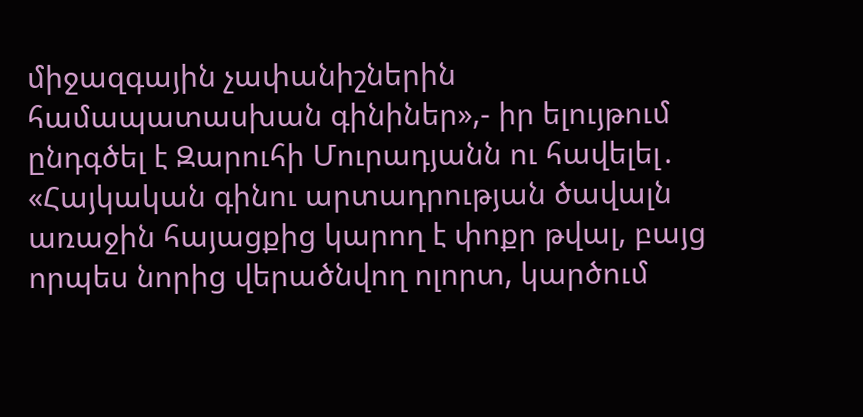միջազգային չափանիշներին համապատասխան գինիներ»,- իր ելույթում ընդգծել է Զարուհի Մուրադյանն ու հավելել․ «Հայկական գինու արտադրության ծավալն առաջին հայացքից կարող է փոքր թվալ, բայց որպես նորից վերածնվող ոլորտ, կարծում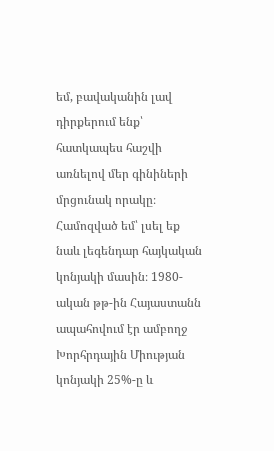եմ, բավականին լավ դիրքերում ենք՝ հատկապես հաշվի առնելով մեր գինիների մրցունակ որակը։ Համոզված եմ՝ լսել եք նաև լեգենդար հայկական կոնյակի մասին։ 1980-ական թթ-ին Հայաստանն ապահովում էր ամբողջ Խորհրդային Միության կոնյակի 25%-ը և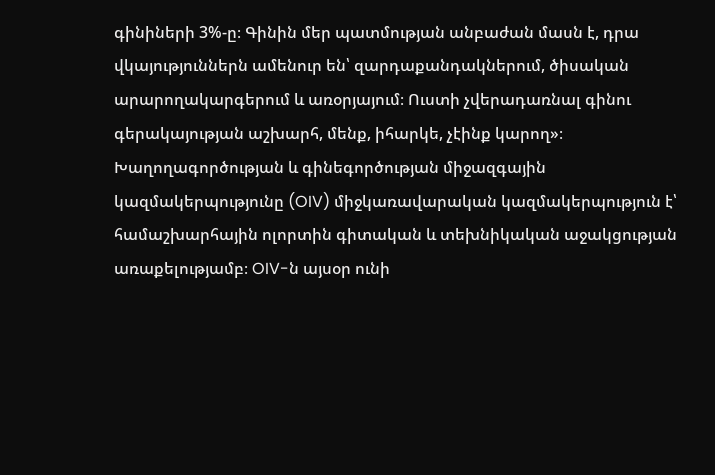գինիների 3%-ը։ Գինին մեր պատմության անբաժան մասն է, դրա վկայություններն ամենուր են՝ զարդաքանդակներում, ծիսական արարողակարգերում և առօրյայում։ Ուստի չվերադառնալ գինու գերակայության աշխարհ, մենք, իհարկե, չէինք կարող»։
Խաղողագործության և գինեգործության միջազգային կազմակերպությունը (OIV) միջկառավարական կազմակերպություն է՝ համաշխարհային ոլորտին գիտական և տեխնիկական աջակցության առաքելությամբ։ OIV-ն այսօր ունի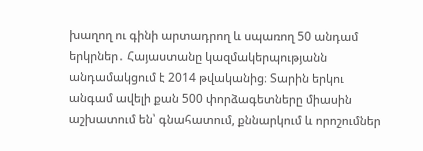խաղող ու գինի արտադրող և սպառող 50 անդամ երկրներ․ Հայաստանը կազմակերպությանն անդամակցում է 2014 թվականից։ Տարին երկու անգամ ավելի քան 500 փորձագետները միասին աշխատում են՝ գնահատում, քննարկում և որոշումներ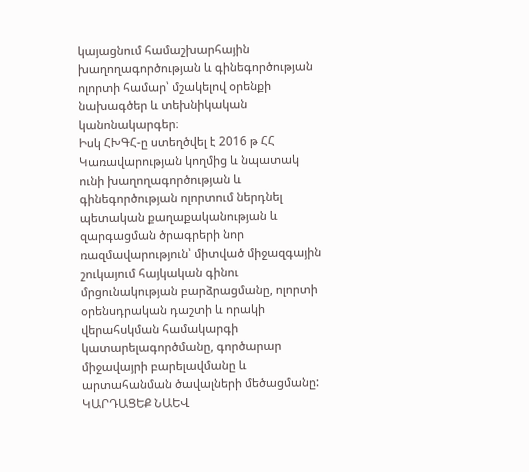կայացնում համաշխարհային խաղողագործության և գինեգործության ոլորտի համար՝ մշակելով օրենքի նախագծեր և տեխնիկական կանոնակարգեր։
Իսկ ՀԽԳՀ-ը ստեղծվել է 2016 թ ՀՀ Կառավարության կողմից և նպատակ ունի խաղողագործության և գինեգործության ոլորտում ներդնել պետական քաղաքականության և զարգացման ծրագրերի նոր ռազմավարություն՝ միտված միջազգային շուկայում հայկական գինու մրցունակության բարձրացմանը, ոլորտի օրենսդրական դաշտի և որակի վերահսկման համակարգի կատարելագործմանը, գործարար միջավայրի բարելավմանը և արտահանման ծավալների մեծացմանը:
ԿԱՐԴԱՑԵՔ ՆԱԵՎ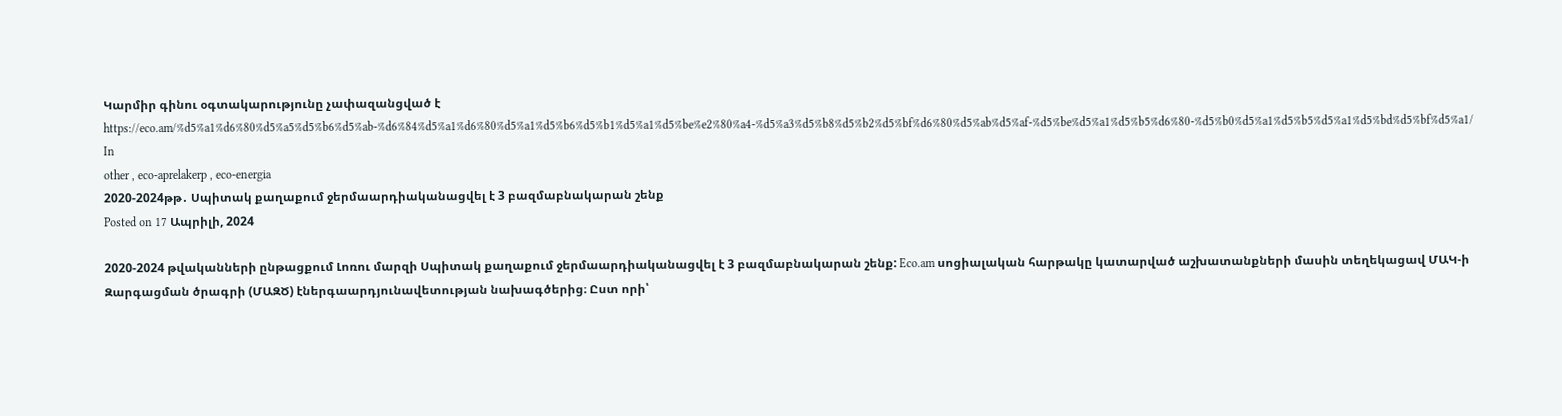Կարմիր գինու օգտակարությունը չափազանցված է
https://eco.am/%d5%a1%d6%80%d5%a5%d5%b6%d5%ab-%d6%84%d5%a1%d6%80%d5%a1%d5%b6%d5%b1%d5%a1%d5%be%e2%80%a4-%d5%a3%d5%b8%d5%b2%d5%bf%d6%80%d5%ab%d5%af-%d5%be%d5%a1%d5%b5%d6%80-%d5%b0%d5%a1%d5%b5%d5%a1%d5%bd%d5%bf%d5%a1/
In
other , eco-aprelakerp , eco-energia
2020-2024թթ․ Սպիտակ քաղաքում ջերմաարդիականացվել է 3 բազմաբնակարան շենք
Posted on 17 Ապրիլի, 2024

2020-2024 թվականների ընթացքում Լոռու մարզի Սպիտակ քաղաքում ջերմաարդիականացվել է 3 բազմաբնակարան շենք: Eco.am սոցիալական հարթակը կատարված աշխատանքների մասին տեղեկացավ ՄԱԿ-ի Զարգացման ծրագրի (ՄԱԶԾ) էներգաարդյունավետության նախագծերից։ Ըստ որի՝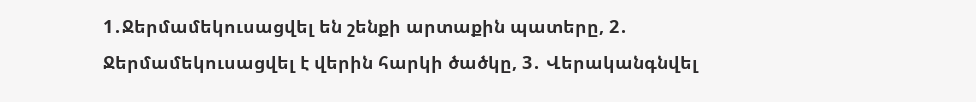1․Ջերմամեկուսացվել են շենքի արտաքին պատերը, 2․ Ջերմամեկուսացվել է վերին հարկի ծածկը, 3․ Վերականգնվել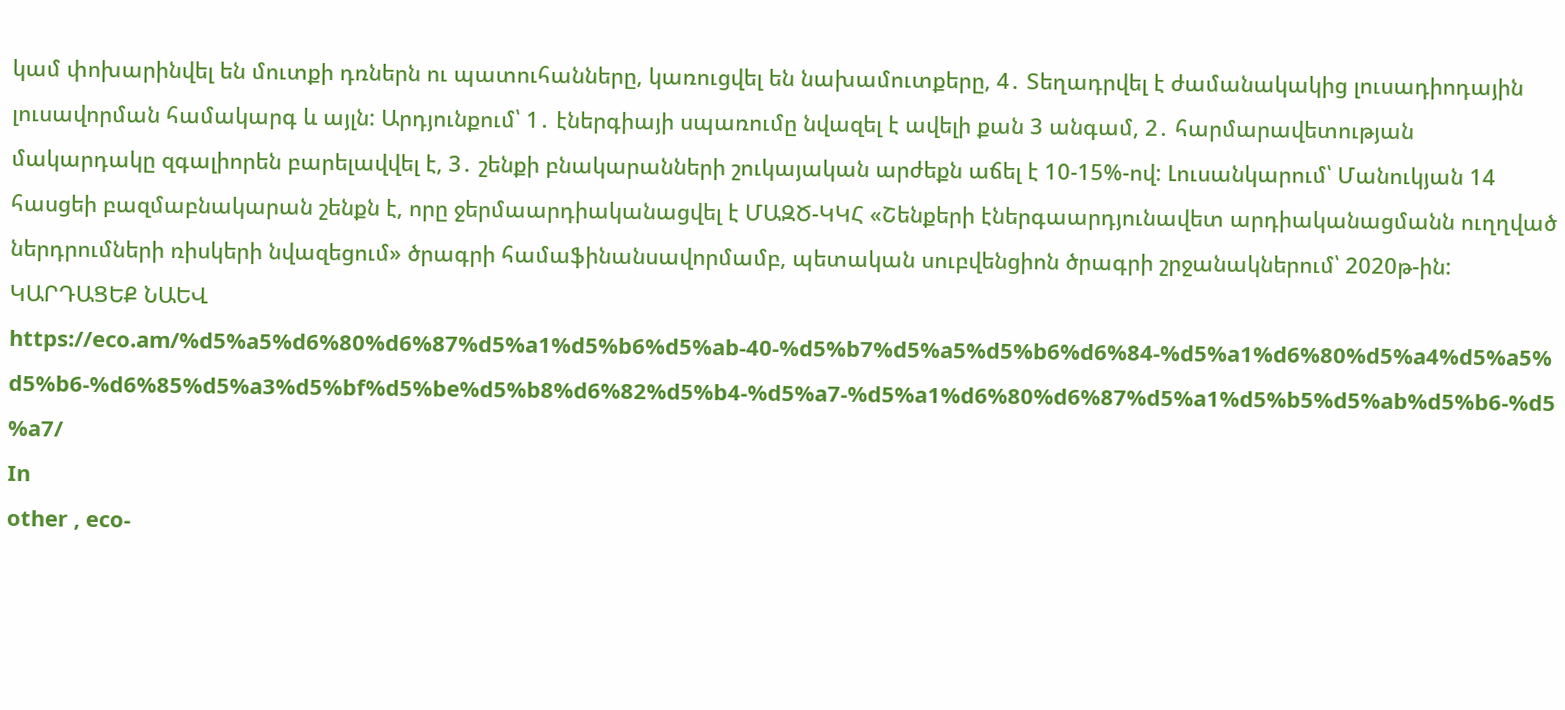կամ փոխարինվել են մուտքի դռներն ու պատուհանները, կառուցվել են նախամուտքերը, 4․ Տեղադրվել է ժամանակակից լուսադիոդային լուսավորման համակարգ և այլն: Արդյունքում՝ 1․ էներգիայի սպառումը նվազել է ավելի քան 3 անգամ, 2․ հարմարավետության մակարդակը զգալիորեն բարելավվել է, 3․ շենքի բնակարանների շուկայական արժեքն աճել է 10-15%-ով: Լուսանկարում՝ Մանուկյան 14 հասցեի բազմաբնակարան շենքն է, որը ջերմաարդիականացվել է ՄԱԶԾ-ԿԿՀ «Շենքերի էներգաարդյունավետ արդիականացմանն ուղղված ներդրումների ռիսկերի նվազեցում» ծրագրի համաֆինանսավորմամբ, պետական սուբվենցիոն ծրագրի շրջանակներում՝ 2020թ-ին: ԿԱՐԴԱՑԵՔ ՆԱԵՎ https://eco.am/%d5%a5%d6%80%d6%87%d5%a1%d5%b6%d5%ab-40-%d5%b7%d5%a5%d5%b6%d6%84-%d5%a1%d6%80%d5%a4%d5%a5%d5%b6-%d6%85%d5%a3%d5%bf%d5%be%d5%b8%d6%82%d5%b4-%d5%a7-%d5%a1%d6%80%d6%87%d5%a1%d5%b5%d5%ab%d5%b6-%d5%a7/
In
other , eco-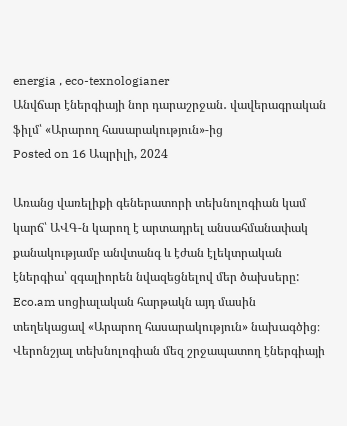energia , eco-texnologianer
Անվճար էներգիայի նոր դարաշրջան․ վավերագրական ֆիլմ՝ «Արարող հասարակություն»-ից
Posted on 16 Ապրիլի, 2024

Առանց վառելիքի գեներատորի տեխնոլոգիան կամ կարճ՝ ԱՎԳ-ն կարող է արտադրել անսահմանափակ քանակությամբ անվտանգ և էժան էլեկտրական էներգիա՝ զգալիորեն նվազեցնելով մեր ծախսերը: Eco.am սոցիալական հարթակն այդ մասին տեղեկացավ «Արարող հասարակություն» նախագծից։ Վերոնշյալ տեխնոլոգիան մեզ շրջապատող էներգիայի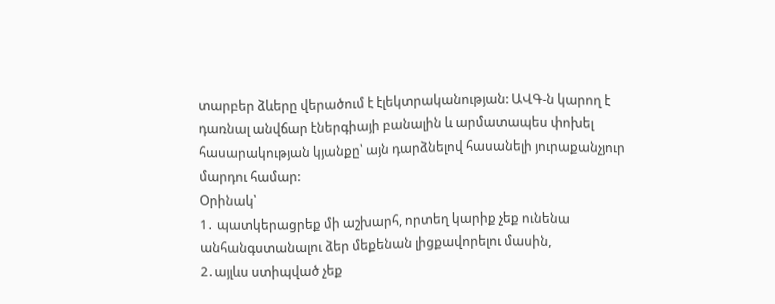տարբեր ձևերը վերածում է էլեկտրականության: ԱՎԳ-ն կարող է դառնալ անվճար էներգիայի բանալին և արմատապես փոխել հասարակության կյանքը՝ այն դարձնելով հասանելի յուրաքանչյուր մարդու համար:
Օրինակ՝
1․ պատկերացրեք մի աշխարհ, որտեղ կարիք չեք ունենա անհանգստանալու ձեր մեքենան լիցքավորելու մասին,
2․այլևս ստիպված չեք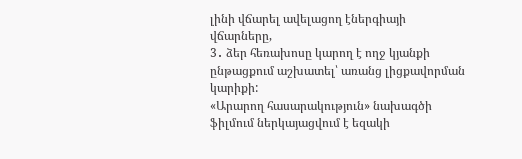լինի վճարել ավելացող էներգիայի վճարները,
3․ ձեր հեռախոսը կարող է ողջ կյանքի ընթացքում աշխատել՝ առանց լիցքավորման կարիքի:
«Արարող հասարակություն» նախագծի ֆիլմում ներկայացվում է եզակի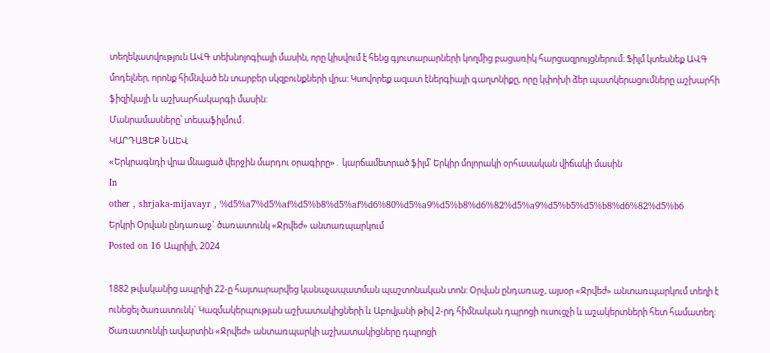տեղեկատվություն ԱՎԳ տեխնոլոգիայի մասին, որը կիսվում է հենց գյուտարարների կողմից բացառիկ հարցազրույցներում։ Ֆիլմ կտեսնեք ԱՎԳ մոդելներ, որոնք հիմնված են տարբեր սկզբունքների վրա: Կսովորեք ազատ էներգիայի գաղտնիքը, որը կփոխի ձեր պատկերացումները աշխարհի ֆիզիկայի և աշխարհակարգի մասին:
Մանրամասները՝ տեսաֆիլմում․
ԿԱՐԴԱՑԵՔ ՆԱԵՎ
«Երկրագնդի վրա մնացած վերջին մարդու օրագիրը»․ կարճամետրած ֆիլմ՝ Երկիր մոլորակի օրհասական վիճակի մասին
In
other , shrjaka-mijavayr , %d5%a7%d5%af%d5%b8%d5%af%d6%80%d5%a9%d5%b8%d6%82%d5%a9%d5%b5%d5%b8%d6%82%d5%b6
Երկրի Օրվան ընդառաջ` ծառատունկ «Ջրվեժ» անտառպարկում
Posted on 16 Ապրիլի, 2024

1882 թվականից ապրիլի 22-ը հայտարարվեց կանաչապատման պաշտոնական տոն: Օրվան ընդառաջ, այսօր «Ջրվեժ» անտառպարկում տեղի է ունեցել ծառատունկ` Կազմակերպության աշխատակիցների և Աբովյանի թիվ 2-րդ հիմնական դպրոցի ուսուցչի և աշակերտների հետ համատեղ:
Ծառատունկի ավարտին «Ջրվեժ» անտառպարկի աշխատակիցները դպրոցի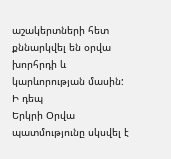աշակերտների հետ քննարկվել են օրվա խորհրդի և կարևորության մասին:
Ի դեպ
Երկրի Օրվա պատմությունը սկսվել է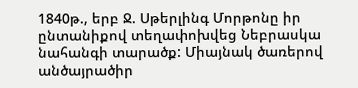1840թ., երբ Ջ. Սթերլինգ Մորթոնը իր ընտանիքով տեղափոխվեց Նեբրասկա նահանգի տարածք: Միայնակ ծառերով անծայրածիր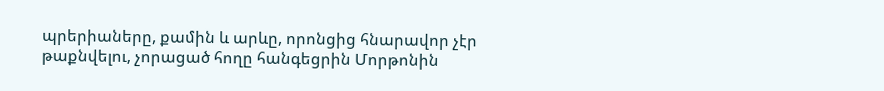պրերիաները, քամին և արևը, որոնցից հնարավոր չէր թաքնվելու, չորացած հողը հանգեցրին Մորթոնին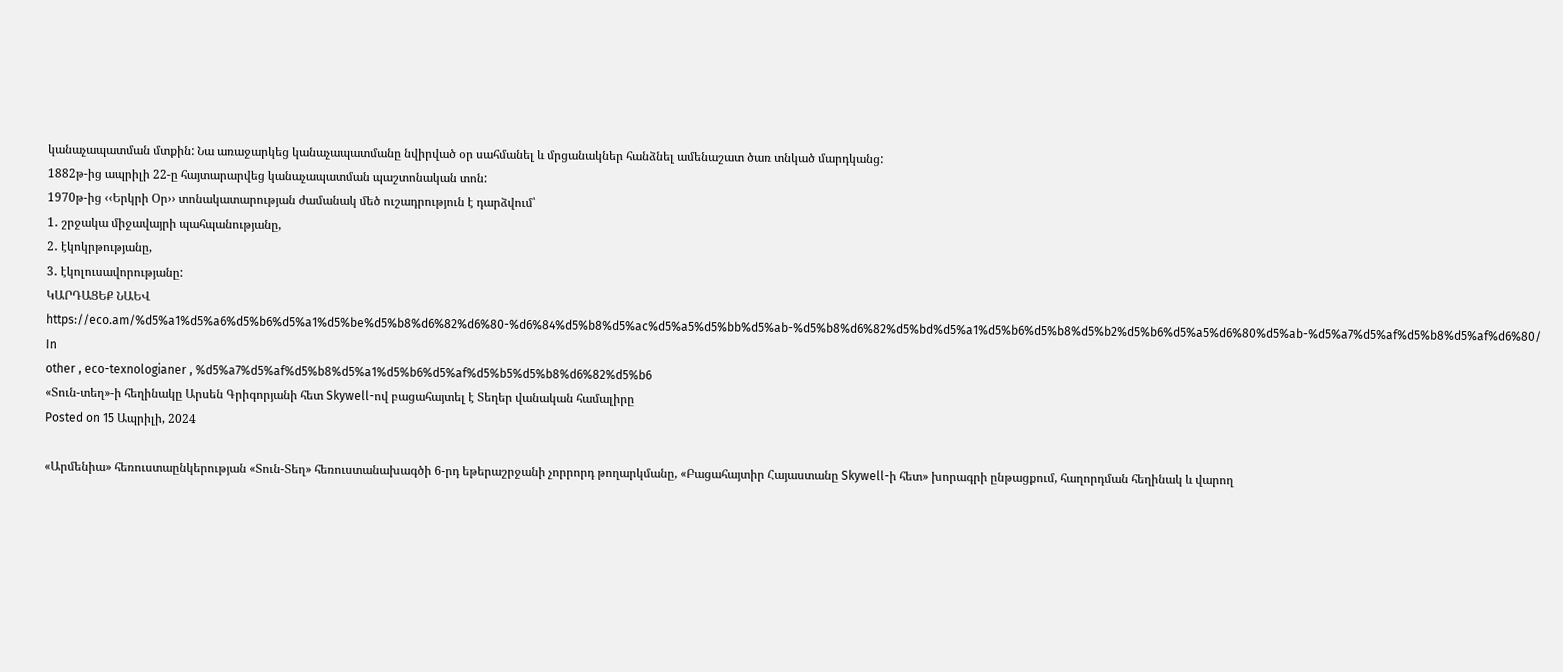կանաչապատման մտքին: Նա առաջարկեց կանաչապատմանը նվիրված օր սահմանել և մրցանակներ հանձնել ամենաշատ ծառ տնկած մարդկանց:
1882թ-ից ապրիլի 22-ը հայտարարվեց կանաչապատման պաշտոնական տոն:
1970թ-ից ‹‹Երկրի Օր›› տոնակատարության ժամանակ մեծ ուշադրություն է դարձվում՝
1․ շրջակա միջավայրի պահպանությանը,
2․ էկոկրթությանը,
3․ էկոլուսավորությանը:
ԿԱՐԴԱՑԵՔ ՆԱԵՎ
https://eco.am/%d5%a1%d5%a6%d5%b6%d5%a1%d5%be%d5%b8%d6%82%d6%80-%d6%84%d5%b8%d5%ac%d5%a5%d5%bb%d5%ab-%d5%b8%d6%82%d5%bd%d5%a1%d5%b6%d5%b8%d5%b2%d5%b6%d5%a5%d6%80%d5%ab-%d5%a7%d5%af%d5%b8%d5%af%d6%80/
In
other , eco-texnologianer , %d5%a7%d5%af%d5%b8%d5%a1%d5%b6%d5%af%d5%b5%d5%b8%d6%82%d5%b6
«Տուն-տեղ»-ի հեղինակը Արսեն Գրիգորյանի հետ Skywell-ով բացահայտել է Տեղեր վանական համալիրը
Posted on 15 Ապրիլի, 2024

«Արմենիա» հեռուստաընկերության «Տուն-Տեղ» հեռուստանախագծի 6-րդ եթերաշրջանի չորրորդ թողարկմանը, «Բացահայտիր Հայաստանը Skywell-ի հետ» խորագրի ընթացքում, հաղորդման հեղինակ և վարող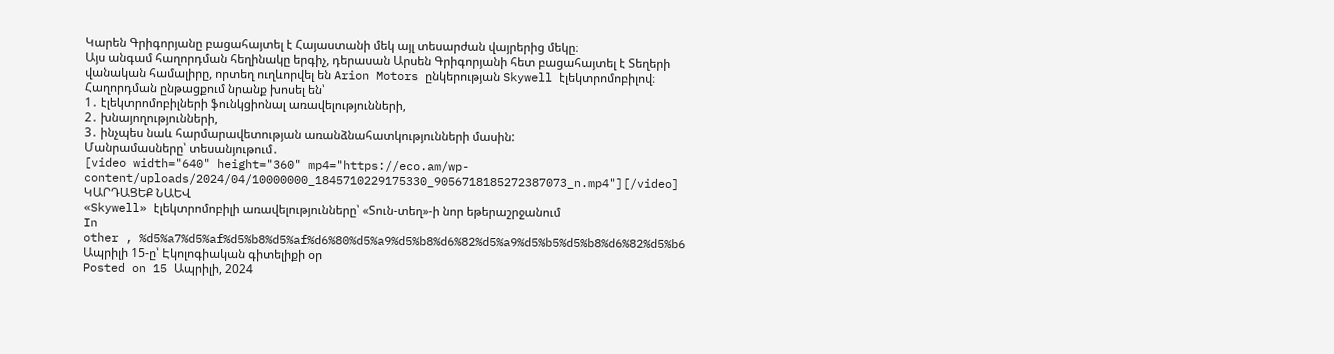Կարեն Գրիգորյանը բացահայտել է Հայաստանի մեկ այլ տեսարժան վայրերից մեկը։
Այս անգամ հաղորդման հեղինակը երգիչ, դերասան Արսեն Գրիգորյանի հետ բացահայտել է Տեղերի վանական համալիրը, որտեղ ուղևորվել են Arion Motors ընկերության Skywell էլեկտրոմոբիլով։
Հաղորդման ընթացքում նրանք խոսել են՝
1․ էլեկտրոմոբիլների ֆունկցիոնալ առավելությունների,
2․ խնայողությունների,
3․ ինչպես նաև հարմարավետության առանձնահատկությունների մասին:
Մանրամասները՝ տեսանյութում․
[video width="640" height="360" mp4="https://eco.am/wp-content/uploads/2024/04/10000000_1845710229175330_9056718185272387073_n.mp4"][/video]
ԿԱՐԴԱՑԵՔ ՆԱԵՎ
«Skywell» էլեկտրոմոբիլի առավելությունները՝ «Տուն-տեղ»-ի նոր եթերաշրջանում
In
other , %d5%a7%d5%af%d5%b8%d5%af%d6%80%d5%a9%d5%b8%d6%82%d5%a9%d5%b5%d5%b8%d6%82%d5%b6
Ապրիլի 15-ը՝ Էկոլոգիական գիտելիքի օր
Posted on 15 Ապրիլի, 2024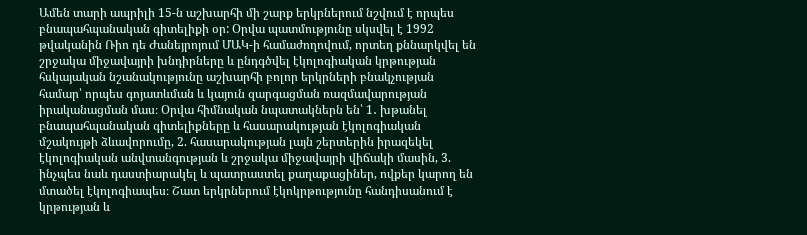Ամեն տարի ապրիլի 15-ն աշխարհի մի շարք երկրներում նշվում է որպես բնապահպանական գիտելիքի օր: Օրվա պատմությունը սկսվել է 1992 թվականին Ռիո դե Ժանեյրոյում ՄԱԿ-ի համաժողովում, որտեղ քննարկվել են շրջակա միջավայրի խնդիրները և ընդգծվել էկոլոգիական կրթության հսկայական նշանակությունը աշխարհի բոլոր երկրների բնակչության համար՝ որպես գոյատևման և կայուն զարգացման ռազմավարության իրականացման մաս։ Օրվա հիմնական նպատակներն են՝ 1․ խթանել բնապահպանական գիտելիքները և հասարակության էկոլոգիական մշակույթի ձևավորումը, 2. հասարակության լայն շերտերին իրազեկել էկոլոգիական անվտանգության և շրջակա միջավայրի վիճակի մասին, 3. ինչպես նաև դաստիարակել և պատրաստել քաղաքացիներ, ովքեր կարող են մտածել էկոլոգիապես։ Շատ երկրներում էկոկրթությունը հանդիսանում է կրթության և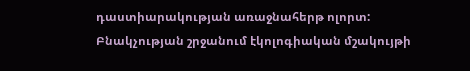դաստիարակության առաջնահերթ ոլորտ: Բնակչության շրջանում էկոլոգիական մշակույթի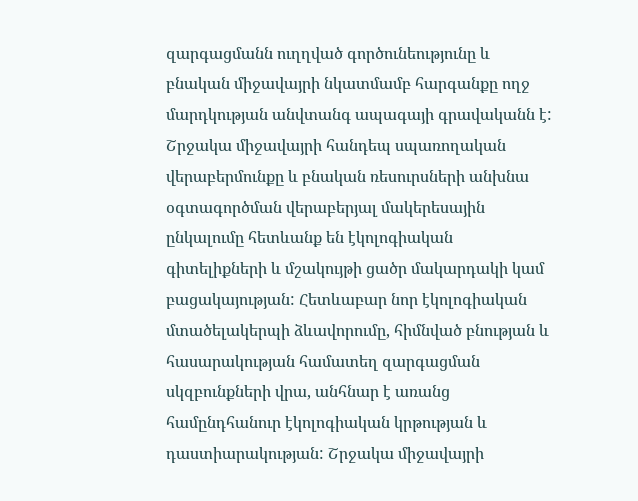զարգացմանն ուղղված գործունեությունը և բնական միջավայրի նկատմամբ հարգանքը ողջ մարդկության անվտանգ ապագայի գրավականն է: Շրջակա միջավայրի հանդեպ սպառողական վերաբերմունքը և բնական ռեսուրսների անխնա օգտագործման վերաբերյալ մակերեսային ընկալումը հետևանք են էկոլոգիական գիտելիքների և մշակույթի ցածր մակարդակի կամ բացակայության: Հետևաբար նոր էկոլոգիական մտածելակերպի ձևավորումը, հիմնված բնության և հասարակության համատեղ զարգացման սկզբունքների վրա, անհնար է առանց համընդհանուր էկոլոգիական կրթության և դաստիարակության: Շրջակա միջավայրի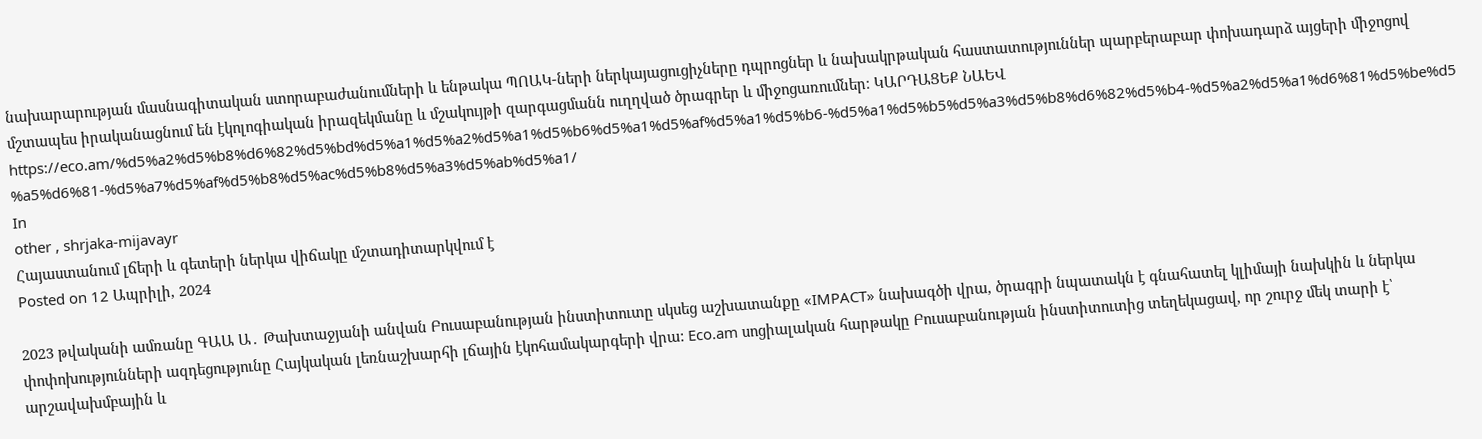նախարարության մասնագիտական ստորաբաժանումների և ենթակա ՊՈԱԿ-ների ներկայացուցիչները դպրոցներ և նախակրթական հաստատություններ պարբերաբար փոխադարձ այցերի միջոցով մշտապես իրականացնում են էկոլոգիական իրազեկմանը և մշակույթի զարգացմանն ուղղված ծրագրեր և միջոցառումներ։ ԿԱՐԴԱՑԵՔ ՆԱԵՎ https://eco.am/%d5%a2%d5%b8%d6%82%d5%bd%d5%a1%d5%a2%d5%a1%d5%b6%d5%a1%d5%af%d5%a1%d5%b6-%d5%a1%d5%b5%d5%a3%d5%b8%d6%82%d5%b4-%d5%a2%d5%a1%d6%81%d5%be%d5%a5%d6%81-%d5%a7%d5%af%d5%b8%d5%ac%d5%b8%d5%a3%d5%ab%d5%a1/
In
other , shrjaka-mijavayr
Հայաստանում լճերի և գետերի ներկա վիճակը մշտադիտարկվում է
Posted on 12 Ապրիլի, 2024

2023 թվականի ամռանը ԳԱԱ Ա․ Թախտաջյանի անվան Բուսաբանության ինստիտուտը սկսեց աշխատանքը «IMPACT» նախագծի վրա, ծրագրի նպատակն է գնահատել կլիմայի նախկին և ներկա փոփոխությունների ազդեցությունը Հայկական լեռնաշխարհի լճային էկոհամակարգերի վրա: Eco.am սոցիալական հարթակը Բուսաբանության ինստիտուտից տեղեկացավ, որ շուրջ մեկ տարի է՝ արշավախմբային և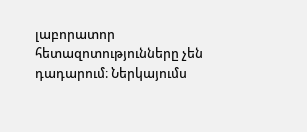լաբորատոր հետազոտությունները չեն դադարում։ Ներկայումս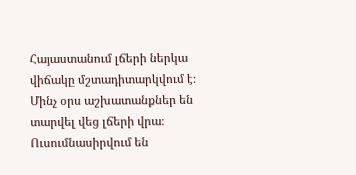Հայաստանում լճերի ներկա վիճակը մշտադիտարկվում է։ Մինչ օրս աշխատանքներ են տարվել վեց լճերի վրա։ Ուսումնասիրվում են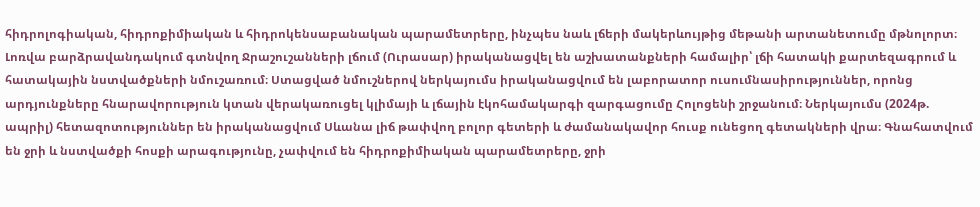հիդրոլոգիական, հիդրոքիմիական և հիդրոկենսաբանական պարամետրերը, ինչպես նաև լճերի մակերևույթից մեթանի արտանետումը մթնոլորտ։ Լոռվա բարձրավանդակում գտնվող Ջրաշուշանների լճում (Ուրասար) իրականացվել են աշխատանքների համալիր՝ լճի հատակի քարտեզագրում և հատակային նստվածքների նմուշառում։ Ստացված նմուշներով ներկայումս իրականացվում են լաբորատոր ուսումնասիրություններ, որոնց արդյունքները հնարավորություն կտան վերակառուցել կլիմայի և լճային էկոհամակարգի զարգացումը Հոլոցենի շրջանում։ Ներկայումս (2024թ. ապրիլ) հետազոտություններ են իրականացվում Սևանա լիճ թափվող բոլոր գետերի և ժամանակավոր հուսք ունեցող գետակների վրա։ Գնահատվում են ջրի և նստվածքի հոսքի արագությունը, չափվում են հիդրոքիմիական պարամետրերը, ջրի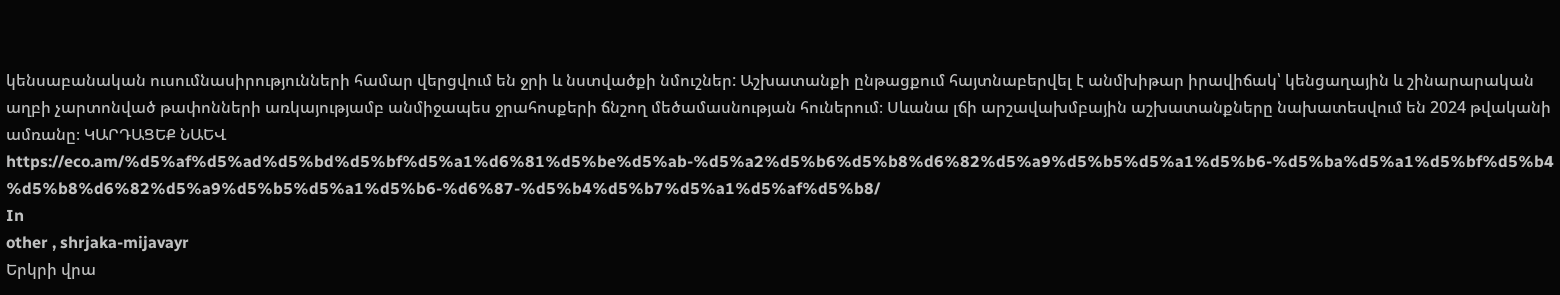կենսաբանական ուսումնասիրությունների համար վերցվում են ջրի և նստվածքի նմուշներ: Աշխատանքի ընթացքում հայտնաբերվել է անմխիթար իրավիճակ՝ կենցաղային և շինարարական աղբի չարտոնված թափոնների առկայությամբ անմիջապես ջրահոսքերի ճնշող մեծամասնության հուներում։ Սևանա լճի արշավախմբային աշխատանքները նախատեսվում են 2024 թվականի ամռանը։ ԿԱՐԴԱՑԵՔ ՆԱԵՎ https://eco.am/%d5%af%d5%ad%d5%bd%d5%bf%d5%a1%d6%81%d5%be%d5%ab-%d5%a2%d5%b6%d5%b8%d6%82%d5%a9%d5%b5%d5%a1%d5%b6-%d5%ba%d5%a1%d5%bf%d5%b4%d5%b8%d6%82%d5%a9%d5%b5%d5%a1%d5%b6-%d6%87-%d5%b4%d5%b7%d5%a1%d5%af%d5%b8/
In
other , shrjaka-mijavayr
Երկրի վրա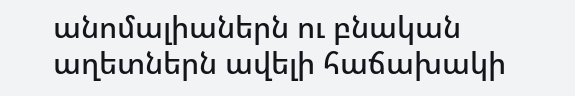անոմալիաներն ու բնական աղետներն ավելի հաճախակի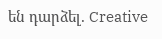են դարձել. Creative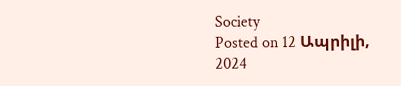Society
Posted on 12 Ապրիլի, 2024